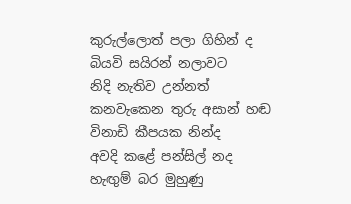කුරුල්ලොත් පලා ගිහින් ද
බියවි සයිරන් නලාවට
නිදි නැතිව උන්නත්
කනවැකෙන තුරු අසාන් හඬ
විනාඩි කීපයක නින්ද
අවදි කළේ පන්සිල් නද
හැඟුම් බර මුහුණු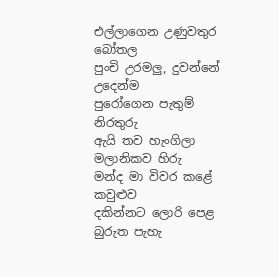එල්ලාගෙන උණුවතුර බෝතල
පුංචි උරමලු, දුවන්නේ උදෙන්ම
පුරෝගෙන පැතුම් නිරතුරු
ඇයි තව හැංගිලා මලානිකව හිරු
මන්ද මා විවර කළේ කවුළුව
දකින්නට ලොරි පෙළ
බුරුත පැහැ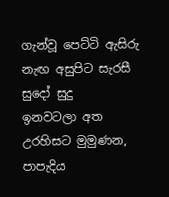ගැන්වූ පෙට්ටි ඇසිරු
නැඟ අසුපිට සැරසී සුදෝ සුදු
ඉනවටලා අත උරහිසට මුමුණන,
පාපැදිය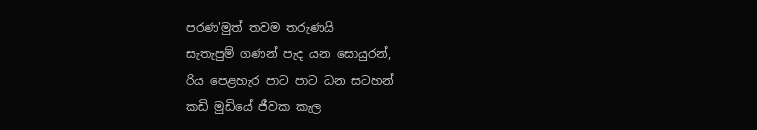පරණ'මුත් තවම තරුණයි
සැතැපුම් ගණන් පැද යන සොයුරන්,
රිය පෙළහැර පාට පාට ධන සටහන්
කඩි මුඩියේ ජීවක කැල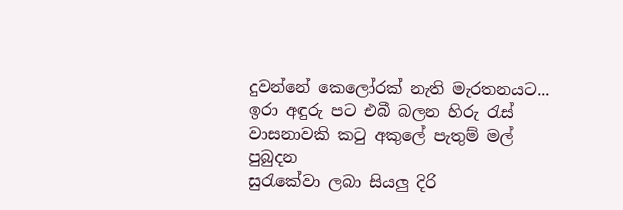දුවන්නේ කෙලෝරක් නැති මැරතනයට...
ඉරා අඳුරු පට එබී බලන හිරු රැස්
වාසනාවකි කටු අකුලේ පැතුම් මල් පුබුදන
සුරැකේවා ලබා සියලු දිරි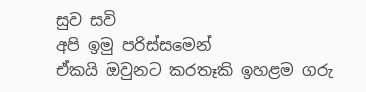සුව සවි
අපි ඉමු පරිස්සමෙන්
ඒකයි ඔවුනට කරතෑකි ඉහළම ගරු